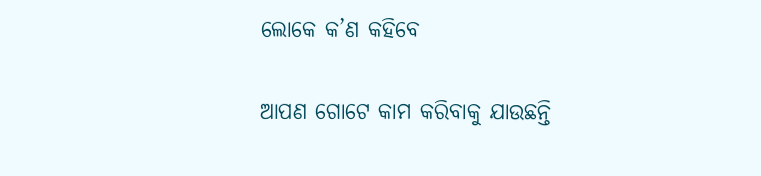ଲୋକେ କ’ଣ କହିବେ

ଆପଣ ଗୋଟେ କାମ କରିବାକୁ ଯାଉଛନ୍ତି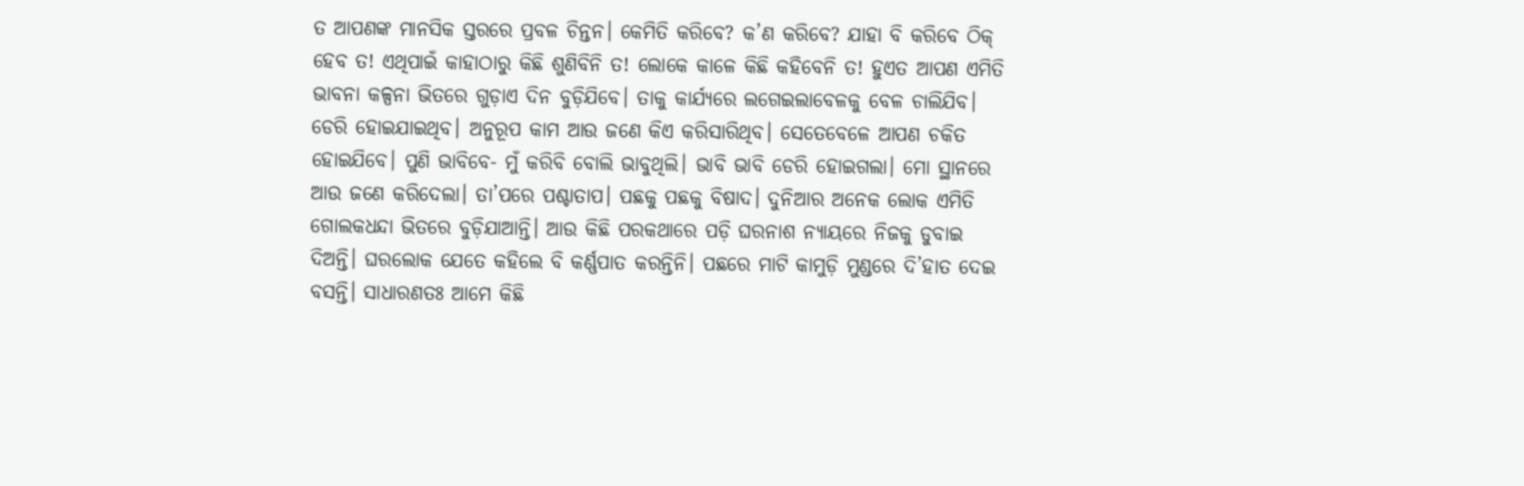ତ ଆପଣଙ୍କ ମାନସିକ ସ୍ତରରେ ପ୍ରବଳ ଚିନ୍ତନ। କେମିତି କରିବେ? କ’ଣ କରିବେ? ଯାହା ବି କରିବେ ଠିକ୍‌ ହେବ ତ! ଏଥିପାଇଁ କାହାଠାରୁ କିଛି ଶୁଣିବିନି ତ! ଲୋକେ କାଳେ କିଛି କହିବେନି ତ! ହୁଏତ ଆପଣ ଏମିତି ଭାବନା କଳ୍ପନା ଭିତରେ ଗୁଡ଼ାଏ ଦିନ ବୁଡ଼ିଯିବେ। ତାକୁ କାର୍ଯ୍ୟରେ ଲଗେଇଲାବେଳକୁ ବେଳ ଚାଲିଯିବ। ଡେରି ହୋଇଯାଇଥିବ। ଅନୁରୂପ କାମ ଆଉ ଜଣେ କିଏ କରିସାରିଥିବ। ସେତେବେଳେ ଆପଣ ଚକିତ ହୋଇଯିବେ। ପୁଣି ଭାବିବେ- ମୁଁ କରିବି ବୋଲି ଭାବୁଥିଲି। ଭାବି ଭାବି ଡେରି ହୋଇଗଲା। ମୋ ସ୍ଥାନରେ ଆଉ ଜଣେ କରିଦେଲା। ତା’ପରେ ପଶ୍ଚାତାପ। ପଛକୁ ପଛକୁ ବିଷାଦ। ଦୁନିଆର ଅନେକ ଲୋକ ଏମିତି ଗୋଲକଧନ୍ଦା ଭିତରେ ବୁଡ଼ିଯାଆନ୍ତି। ଆଉ କିଛି ପରକଥାରେ ପଡ଼ି ଘରନାଶ ନ୍ୟାୟରେ ନିଜକୁ ଡୁବାଇ ଦିଅନ୍ତି। ଘରଲୋକ ଯେତେ କହିଲେ ବି କର୍ଣ୍ଣପାତ କରନ୍ତିନି। ପଛରେ ମାଟି କାମୁଡ଼ି ମୁଣ୍ଡରେ ଦି’ହାତ ଦେଇ ବସନ୍ତି। ସାଧାରଣତଃ ଆମେ କିଛି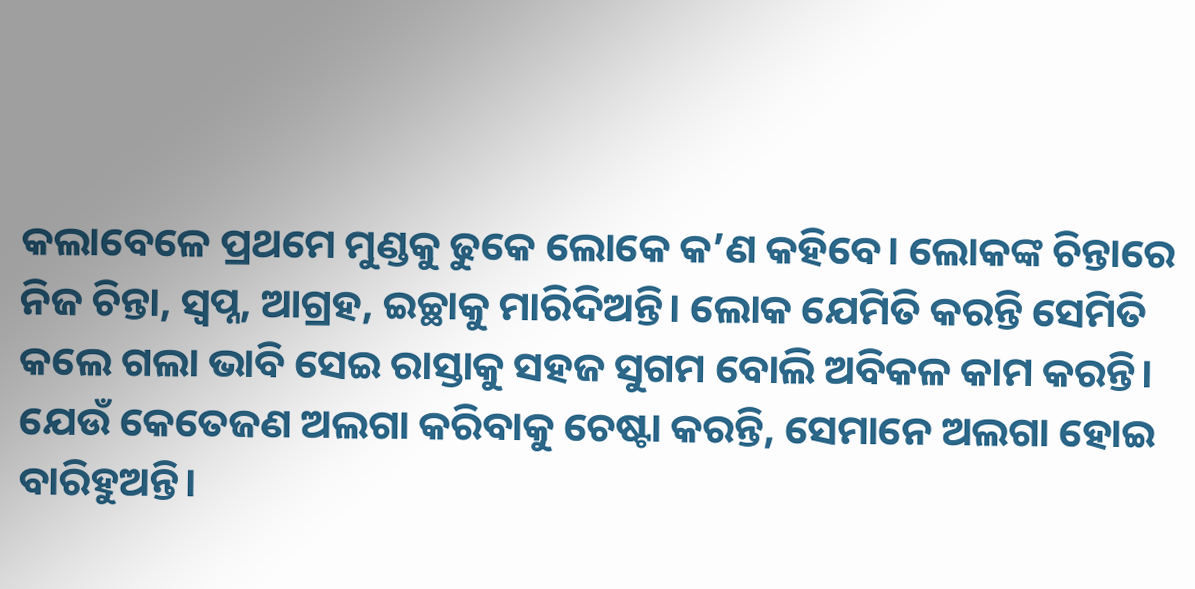କଲାବେଳେ ପ୍ରଥମେ ମୁଣ୍ଡକୁ ଢୁକେ ଲୋକେ କ’ଣ କହିବେ। ଲୋକଙ୍କ ଚିନ୍ତାରେ ନିଜ ଚିନ୍ତା, ସ୍ବପ୍ନ, ଆଗ୍ରହ, ଇଚ୍ଛାକୁ ମାରିଦିଅନ୍ତି। ଲୋକ ଯେମିତି କରନ୍ତି ସେମିତି କଲେ ଗଲା ଭାବି ସେଇ ରାସ୍ତାକୁ ସହଜ ସୁଗମ ବୋଲି ଅବିକଳ କାମ କରନ୍ତି। ଯେଉଁ କେତେଜଣ ଅଲଗା କରିବାକୁ ଚେଷ୍ଟା କରନ୍ତି, ସେମାନେ ଅଲଗା ହୋଇ ବାରିହୁଅନ୍ତି।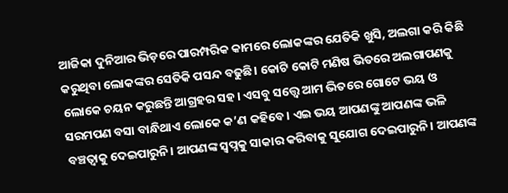ଆଜିକା ଦୁନିଆର ଭିଡ଼ରେ ପାରମ୍ପରିକ କାମରେ ଲୋକଙ୍କର ଯେତିକି ଖୁସି, ଅଲଗା କରି କିଛି କରୁଥିବା ଲୋକଙ୍କର ସେତିକି ପସନ୍ଦ ବଢୁଛି। କୋଟି କୋଟି ମଣିଷ ଭିତରେ ଅଲଗାପଣକୁ ଲୋକେ ଚୟନ କରୁଛନ୍ତି ଆଗ୍ରହର ସହ। ଏସବୁ ସତ୍ତ୍ୱେ ଆମ ଭିତରେ ଗୋଟେ ଭୟ ଓ ସରମପଣ ବସା ବାନ୍ଧିଥାଏ ଲୋକେ କ’ଣ କହିବେ। ଏଇ ଭୟ ଆପଣଙ୍କୁ ଆପଣଙ୍କ ଭଳି ବଞ୍ଚତ୍ବାକୁ ଦେଇପାରୁନି। ଆପଣଙ୍କ ସ୍ବପ୍ନକୁ ସାକାର କରିବାକୁ ସୁଯୋଗ ଦେଇପାରୁନି। ଆପଣଙ୍କ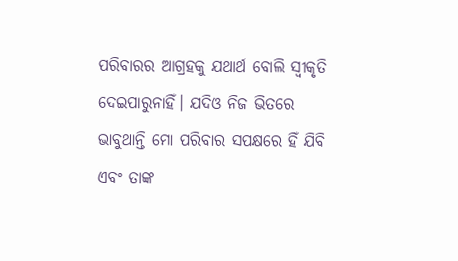ପରିବାରର ଆଗ୍ରହକୁ ଯଥାର୍ଥ ବୋଲି ସ୍ବୀକୃତି ଦେଇପାରୁନାହିଁ। ଯଦିଓ ନିଜ ଭିତରେ ଭାବୁଥାନ୍ତି ମୋ ପରିବାର ସପକ୍ଷରେ ହିଁ ଯିବି ଏବଂ ତାଙ୍କ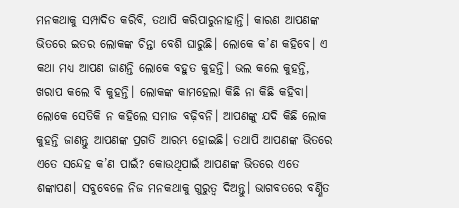ମନକଥାକୁ ସମ୍ପାଦିତ କରିବି, ତଥାପି କରିପାରୁନାହାନ୍ତି। କାରଣ ଆପଣଙ୍କ ଭିତରେ ଇତର ଲୋକଙ୍କ ଚିନ୍ତା ବେଶି ଘାରୁଛି। ଲୋକେ କ’ଣ କହିବେ। ଏ କଥା ମଧ୍ୟ ଆପଣ ଜାଣନ୍ତି ଲୋକେ ବହୁତ କୁହନ୍ତି। ଭଲ କଲେ କୁହନ୍ତି, ଖରାପ କଲେ ବି କୁହନ୍ତି। ଲୋକଙ୍କ କାମହେଲା କିଛି ନା କିଛି କହିବା। ଲୋକେ ସେତିକି ନ କହିଲେ ସମାଜ ବଢ଼ିବନି। ଆପଣଙ୍କୁ ଯଦି କିଛି ଲୋକ କୁହନ୍ତି ଜାଣନ୍ତୁ ଆପଣଙ୍କ ପ୍ରଗତି ଆରମ୍ଭ ହୋଇଛି। ତଥାପି ଆପଣଙ୍କ ଭିତରେ ଏତେ ସନ୍ଦେହ କ’ଣ ପାଇଁ? କୋଉଥିପାଇଁ ଆପଣଙ୍କ ଭିତରେ ଏତେ ଶଙ୍କାପଣ। ସବୁବେଳେ ନିଜ ମନକଥାକୁ ଗୁରୁତ୍ୱ ଦିଅନ୍ତୁ। ଭାଗବତରେ ବର୍ଣ୍ଣିତ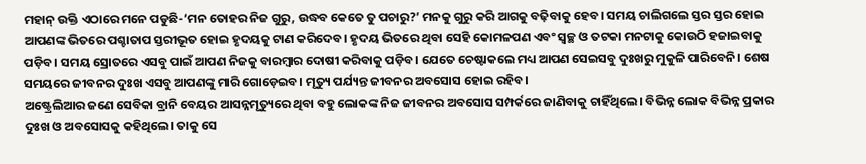ମହାନ୍‌ ଉକ୍ତି ଏଠାରେ ମନେ ପଡୁଛି-‘ମନ ତୋହର ନିଜ ଗୁରୁ, ଉଦ୍ଧବ କେତେ ତୁ ପଚାରୁ?’ ମନକୁ ଗୁରୁ କରି ଆଗକୁ ବଢ଼ିବାକୁ ହେବ। ସମୟ ଚାଲିଗଲେ ସ୍ତର ସ୍ତର ହୋଇ ଆପଣଙ୍କ ଭିତରେ ପଶ୍ଚାତାପ ସ୍ତରୀଭୂତ ହୋଇ ହୃଦୟକୁ ଟାଣ କରିଦେବ। ହୃଦୟ ଭିତରେ ଥିବା ସେହି କୋମଳପଣ ଏବଂ ସ୍ବଚ୍ଛ ଓ ତଟକା ମନଟାକୁ କୋଉଠି ହଜାଇବାକୁ ପଡ଼ିବ। ସମୟ ସ୍ରୋତରେ ଏସବୁ ପାଇଁ ଆପଣ ନିଜକୁ ବାରମ୍ବାର ଦୋଷୀ କରିବାକୁ ପଡ଼ିବ। ଯେତେ ଚେଷ୍ଟାକଲେ ମଧ୍ୟ ଆପଣ ସେଇସବୁ ଦୁଃଖରୁ ମୁକୁଳି ପାରିବେନି। ଶେଷ ସମୟରେ ଜୀବନର ଦୁଃଖ ଏସବୁ ଆପଣଙ୍କୁ ମାରି ଗୋଡ଼େଇବ। ମୃତ୍ୟୁ ପର୍ଯ୍ୟନ୍ତ ଜୀବନର ଅବସୋସ ହୋଇ ରହିବ।
ଅଷ୍ଟ୍ରେଲିଆର ଜଣେ ସେବିକା ବ୍ରାନି ବେୟର ଆସନ୍ନମୃତ୍ୟୁରେ ଥିବା ବହୁ ଲୋକଙ୍କ ନିଜ ଜୀବନର ଅବସୋସ ସମ୍ପର୍କରେ ଜାଣିବାକୁ ଚାହିଁଥିଲେ। ବିଭିନ୍ନ ଲୋକ ବିଭିନ୍ନ ପ୍ରକାର ଦୁଃଖ ଓ ଅବସୋସକୁ କହିଥିଲେ। ତାକୁ ସେ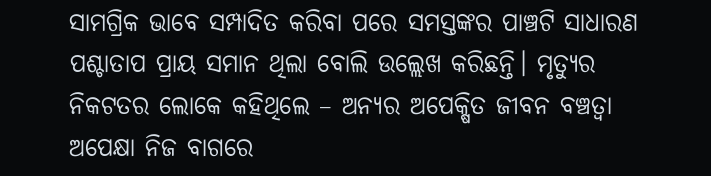ସାମଗ୍ରିକ ଭାବେ ସମ୍ପାଦିତ କରିବା ପରେ ସମସ୍ତଙ୍କର ପାଞ୍ଚଟି ସାଧାରଣ ପଶ୍ଚାତାପ ପ୍ରାୟ ସମାନ ଥିଲା ବୋଲି ଉଲ୍ଲେଖ କରିଛନ୍ତି। ମୃତ୍ୟୁର ନିକଟତର ଲୋକେ କହିଥିଲେ – ଅନ୍ୟର ଅପେକ୍ଷିତ ଜୀବନ ବଞ୍ଚତ୍ବା ଅପେକ୍ଷା ନିଜ ବାଗରେ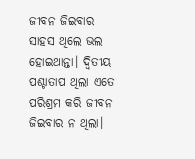ଜୀବନ ଜିଇବାର ସାହସ ଥିଲେ ଭଲ ହୋଇଥାନ୍ତା। ଦ୍ୱିତୀୟ ପଶ୍ଚାତାପ ଥିଲା ଏତେ ପରିଶ୍ରମ କରି ଜୀବନ ଜିଇବାର ନ ଥିଲା।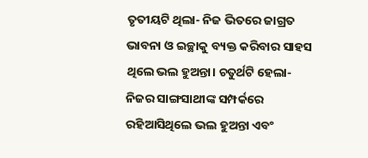ତୃତୀୟଟି ଥିଲା- ନିଜ ଭିତରେ ଜାଗ୍ରତ ଭାବନା ଓ ଇଚ୍ଛାକୁ ବ୍ୟକ୍ତ କରିବାର ସାହସ ଥିଲେ ଭଲ ହୁଅନ୍ତା। ଚତୁର୍ଥଟି ହେଲା- ନିଜର ସାଙ୍ଗସାଥୀଙ୍କ ସମ୍ପର୍କରେ ରହିଆସିଥିଲେ ଭଲ ହୁଅନ୍ତା ଏବଂ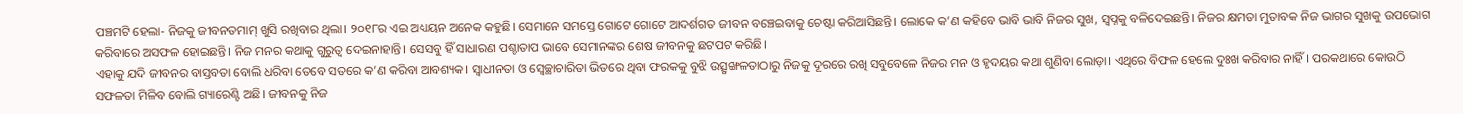ପଞ୍ଚମଟି ହେଲା- ନିଜକୁ ଜୀବନତମାମ୍‌ ଖୁସି ରଖିବାର ଥିଲା। ୨୦୧୮ର ଏଇ ଅଧ୍ୟୟନ ଅନେକ କହୁଛି। ସେମାନେ ସମସ୍ତେ ଗୋଟେ ଗୋଟେ ଆଦର୍ଶଗତ ଜୀବନ ବଞ୍ଚେଇବାକୁ ଚେଷ୍ଟା କରିଆସିଛନ୍ତି। ଲୋକେ କ’ଣ କହିବେ ଭାବି ଭାବି ନିଜର ସୁଖ, ସ୍ବପ୍ନକୁ ବଳିଦେଇଛନ୍ତି। ନିଜର କ୍ଷମତା ମୁତାବକ ନିଜ ଭାଗର ସୁଖକୁ ଉପଭୋଗ କରିବାରେ ଅସଫଳ ହୋଇଛନ୍ତି। ନିଜ ମନର କଥାକୁ ଗୁରୁତ୍ୱ ଦେଇନାହାନ୍ତି। ସେସବୁ ହିଁ ସାଧାରଣ ପଶ୍ଚାତାପ ଭାବେ ସେମାନଙ୍କର ଶେଷ ଜୀବନକୁ ଛଟପଟ କରିଛି।
ଏହାକୁ ଯଦି ଜୀବନର ବାସ୍ତବତା ବୋଲି ଧରିବା ତେବେ ସତରେ କ’ଣ କରିବା ଆବଶ୍ୟକ। ସ୍ବାଧୀନତା ଓ ସ୍ବେଚ୍ଛାଚାରିତା ଭିତରେ ଥିବା ଫରକକୁ ବୁଝି ଉତ୍ସୃଙ୍ଖଳତାଠାରୁ ନିଜକୁ ଦୂରରେ ରଖି ସବୁବେଳେ ନିଜର ମନ ଓ ହୃଦୟର କଥା ଶୁଣିବା ଲୋଡ଼ା। ଏଥିରେ ବିଫଳ ହେଲେ ଦୁଃଖ କରିବାର ନାହିଁ। ପରକଥାରେ କୋଉଠି ସଫଳତା ମିଳିବ ବୋଲି ଗ୍ୟାରେଣ୍ଟି ଅଛି। ଜୀବନକୁ ନିଜ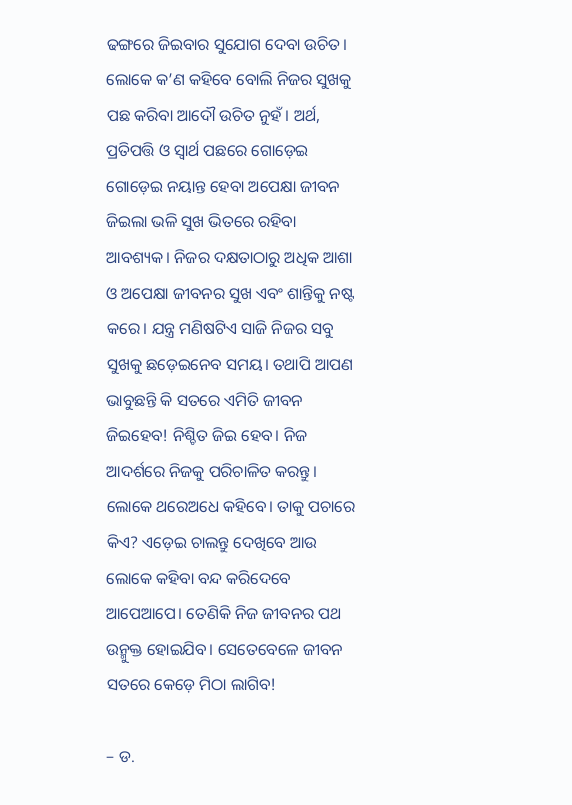ଢଙ୍ଗରେ ଜିଇବାର ସୁଯୋଗ ଦେବା ଉଚିତ। ଲୋକେ କ’ଣ କହିବେ ବୋଲି ନିଜର ସୁଖକୁ ପଛ କରିବା ଆଦୌ ଉଚିତ ନୁହଁ। ଅର୍ଥ, ପ୍ରତିପତ୍ତି ଓ ସ୍ବାର୍ଥ ପଛରେ ଗୋଡ଼େଇ ଗୋଡ଼େଇ ନୟାନ୍ତ ହେବା ଅପେକ୍ଷା ଜୀବନ ଜିଇଲା ଭଳି ସୁଖ ଭିତରେ ରହିବା ଆବଶ୍ୟକ। ନିଜର ଦକ୍ଷତାଠାରୁ ଅଧିକ ଆଶା ଓ ଅପେକ୍ଷା ଜୀବନର ସୁଖ ଏବଂ ଶାନ୍ତିକୁ ନଷ୍ଟ କରେ। ଯନ୍ତ୍ର ମଣିଷଟିଏ ସାଜି ନିଜର ସବୁ ସୁଖକୁ ଛଡ଼େଇନେବ ସମୟ। ତଥାପି ଆପଣ ଭାବୁଛନ୍ତି କି ସତରେ ଏମିତି ଜୀବନ ଜିଇହେବ! ନିଶ୍ଚିତ ଜିଇ ହେବ। ନିଜ ଆଦର୍ଶରେ ନିଜକୁ ପରିଚାଳିତ କରନ୍ତୁ। ଲୋକେ ଥରେଅଧେ କହିବେ। ତାକୁ ପଚାରେ କିଏ? ଏଡ଼େଇ ଚାଲନ୍ତୁ ଦେଖିବେ ଆଉ ଲୋକେ କହିବା ବନ୍ଦ କରିଦେବେ ଆପେଆପେ। ତେଣିକି ନିଜ ଜୀବନର ପଥ ଉନ୍ମୁକ୍ତ ହୋଇଯିବ। ସେତେବେଳେ ଜୀବନ ସତରେ କେଡ଼େ ମିଠା ଲାଗିବ!

– ଡ.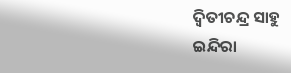ଦ୍ୱିତୀଚନ୍ଦ୍ର ସାହୁ
ଇନ୍ଦିରା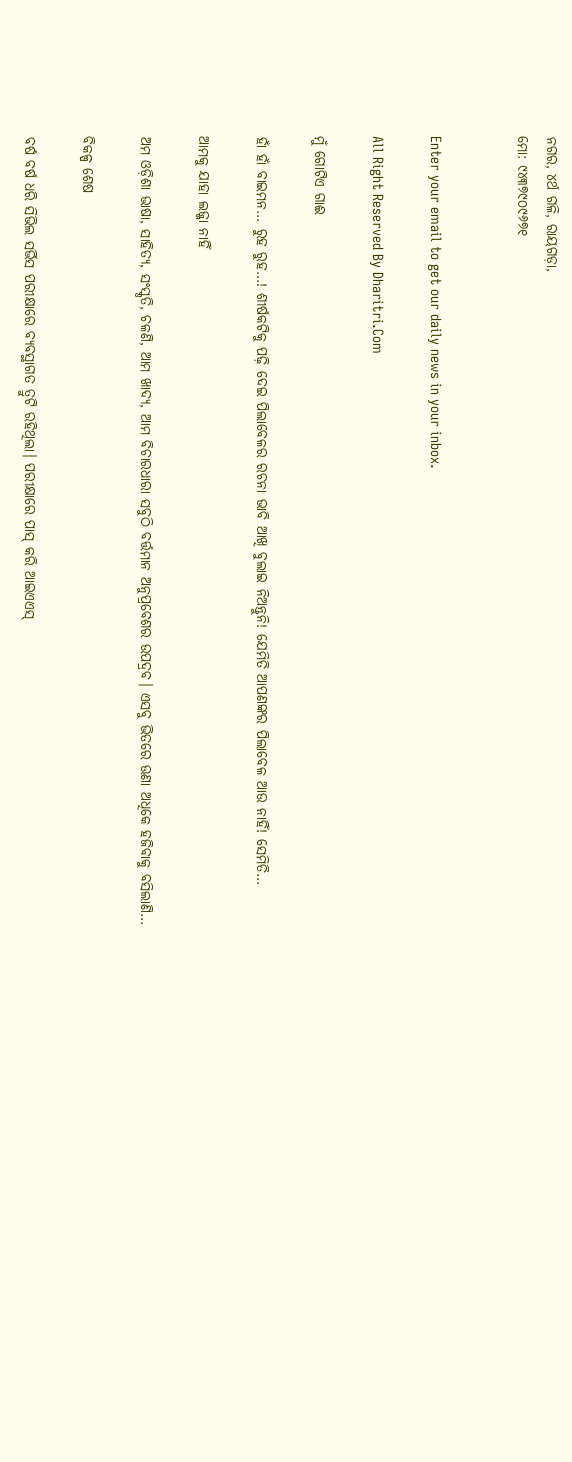ନଗର, ୪ର୍ଥ ଗଳି, ରାୟଗଡ଼ା,
ମୋ: ୯୪୩୭୯୦୯୬୭୧


Enter your email to get our daily news in your inbox.

All Right Reserved By Dharitri.Com

ମୁଁ ଗୋଟିଏ ଗାଈ

ହାଁ ହାଁ ବାଇମନ… ରୁହ ରୁହ…! ଶୀର୍ଷକଟିକୁ ପଢ଼ି ଦେଇ ପିଲାବେଳର ରଚନା ଭାବି ଆଖି ବୁଲାଇ ନିଅନ୍ତୁନି! ଯେମିତି ଆପଣଙ୍କର ପିଲାବେଳ ଆଉ ନାହିଁ! ସେମିତି…

ଆମକୁ ଯାହା ଲଜ୍ଜା ନାହିଁ

ଅମ ଓଡ଼ିଶା ଭାଷା, ସାହିତ୍ୟ, ସଂସ୍କୃତି, ଚଳଣି, ଆମ ଖାଦ୍ୟ, ଆମ ବିଚାରଧାରା ସବୁଠି ବର୍ତ୍ତମାନ ଅନୁପ୍ରବେଶର ଉପଦ୍ରବ। ଏସବୁ ଭିତରେ ଊଣା ଅଧିକେ ହଜିବାକୁ ବସିଲାଣି…

ବିକଳ୍ପ ଶେଷ

ବର୍ଷ ବର୍ଷ ଧରି ସିଭିଲ ସର୍ଭିସ ପରୀକ୍ଷାରେ ବ୍ୟବସ୍ଥାଗତ ତ୍ରୁଟି ରହିଥିଲା। ପରୀକ୍ଷାରେ ପାସ୍‌ କରି ଆଇଏଏସ୍‌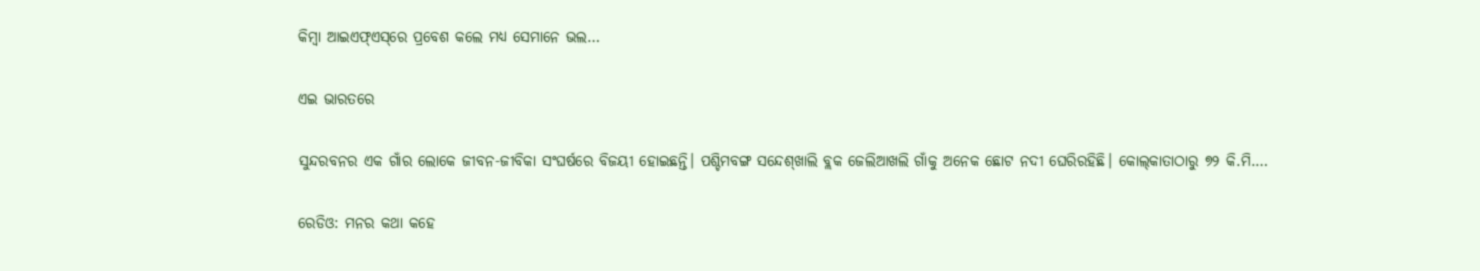କିମ୍ବା ଆଇଏଫ୍‌ଏସ୍‌ରେ ପ୍ରବେଶ କଲେ ମଧ୍ୟ ସେମାନେ ଭଲ…

ଏଇ ଭାରତରେ

ସୁନ୍ଦରବନର ଏକ ଗାଁର ଲୋକେ ଜୀବନ-ଜୀବିକା ସଂଘର୍ଷରେ ବିଜୟୀ ହୋଇଛନ୍ତି। ପଶ୍ଚିମବଙ୍ଗ ସନ୍ଦେଶ୍‌ଖାଲି ବ୍ଲକ ଜେଲିଆଖଲି ଗାଁକୁ ଅନେକ ଛୋଟ ନଦୀ ଘେରିରହିଛି। କୋଲ୍‌କାତାଠାରୁ ୭୨ କି.ମି.…

ରେଡିଓ: ମନର କଥା କହେ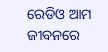ରେଡିଓ ଆମ ଜୀବନରେ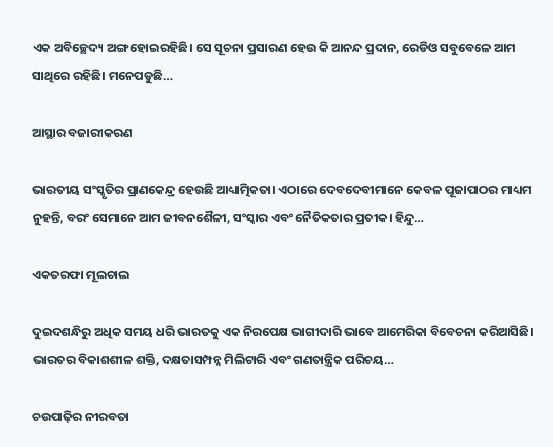ଏକ ଅବିଚ୍ଛେଦ୍ୟ ଅଙ୍ଗ ହୋଇରହିଛି। ସେ ସୂଚନା ପ୍ରସାରଣ ହେଉ କି ଆନନ୍ଦ ପ୍ରଦାନ, ରେଡିଓ ସବୁବେଳେ ଆମ ସାଥିରେ ରହିଛି। ମନେପଡୁଛି…

ଆସ୍ଥାର ବଜାରୀକରଣ

ଭାରତୀୟ ସଂସ୍କୃତିର ପ୍ରାଣକେନ୍ଦ୍ର ହେଉଛି ଆଧ୍ୟାତ୍ମିକତା। ଏଠାରେ ଦେବଦେବୀମାନେ କେବଳ ପୂଜାପାଠର ମାଧ୍ୟମ ନୁହନ୍ତି, ବରଂ ସେମାନେ ଆମ ଜୀବନଶୈଳୀ, ସଂସ୍କାର ଏବଂ ନୈତିକତାର ପ୍ରତୀକ। ହିନ୍ଦୁ…

ଏକତରଫା ମୂଲଚାଲ

ଦୁଇଦଶନ୍ଧିରୁ ଅଧିକ ସମୟ ଧରି ଭାରତକୁ ଏକ ନିରପେକ୍ଷ ଭାଗୀଦାରି ଭାବେ ଆମେରିକା ବିବେଚନା କରିଆସିଛି। ଭାରତର ବିକାଶଶୀଳ ଶକ୍ତି, ଦକ୍ଷତାସମ୍ପନ୍ନ ମିଲିଟାରି ଏବଂ ଗଣତାନ୍ତ୍ରିକ ପରିଚୟ…

ଚଉପାଢ଼ିର ନୀରବତା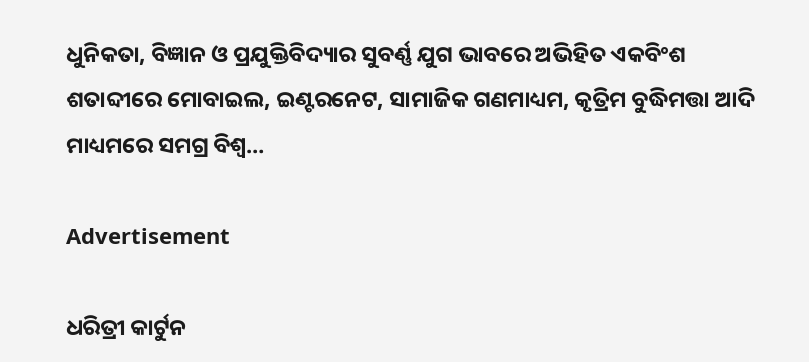ଧୁନିକତା, ବିଜ୍ଞାନ ଓ ପ୍ରଯୁକ୍ତିବିଦ୍ୟାର ସୁବର୍ଣ୍ଣ ଯୁଗ ଭାବରେ ଅଭିହିତ ଏକବିଂଶ ଶତାବ୍ଦୀରେ ମୋବାଇଲ, ଇଣ୍ଟରନେଟ, ସାମାଜିକ ଗଣମାଧ୍ୟମ, କୃତ୍ରିମ ବୁଦ୍ଧିମତ୍ତା ଆଦି ମାଧ୍ୟମରେ ସମଗ୍ର ବିଶ୍ୱ…

Advertisement

ଧରିତ୍ରୀ କାର୍ଟୁନ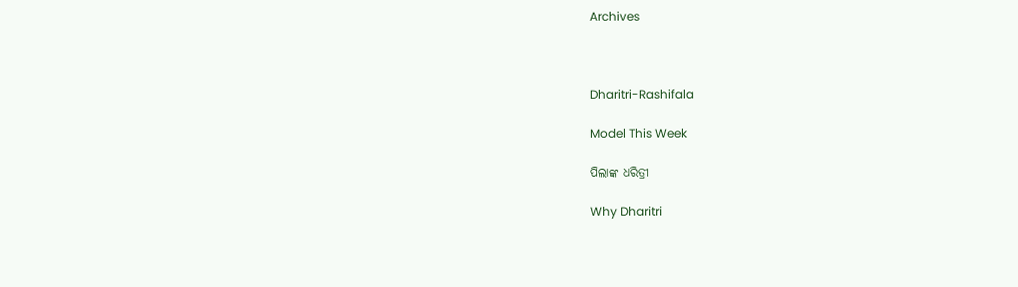Archives



Dharitri-Rashifala

Model This Week

ପିଲାଙ୍କ ଧରିତ୍ରୀ

Why Dharitri